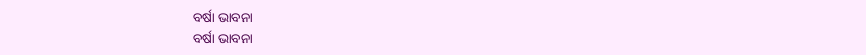ବର୍ଷା ଭାବନା
ବର୍ଷା ଭାବନା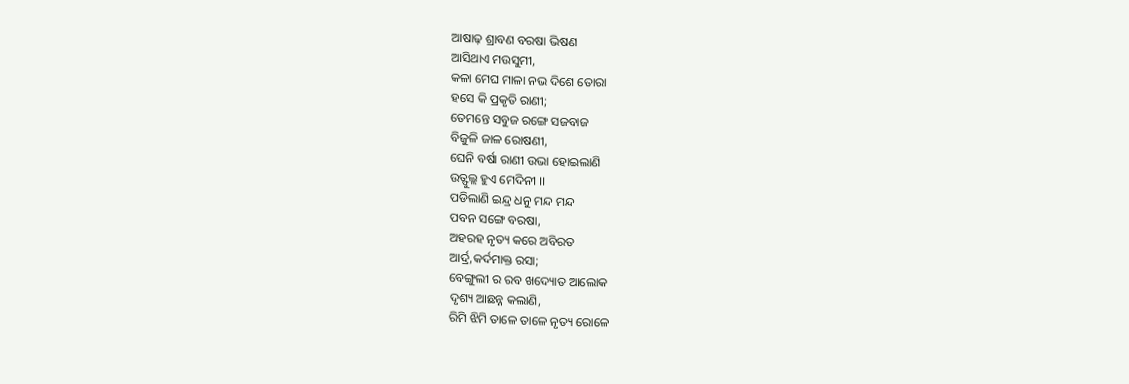ଆଷାଢ଼ ଶ୍ରାବଣ ବରଷା ଭିଷଣ
ଆସିଥାଏ ମଉସୁମୀ,
କଳା ମେଘ ମାଳା ନଭ ଦିଶେ ତୋରା
ହସେ କି ପ୍ରକୃତି ରାଣୀ;
ତେମନ୍ତେ ସବୁଜ ରଙ୍ଗେ ସଜବାଜ
ବିଜୁଳି ଜାଳ ରୋଷଣୀ,
ଘେନି ବର୍ଷା ରାଣୀ ଉଭା ହୋଇଲାଣି
ଉତ୍ଫୁଲ୍ଲ ହୁଏ ମେଦିନୀ ।।
ପଡିଲାଣି ଇନ୍ଦ୍ର ଧନୁ ମନ୍ଦ ମନ୍ଦ
ପବନ ସଙ୍ଗେ ବରଷା,
ଅହରହ ନୃତ୍ୟ କରେ ଅବିରତ
ଆର୍ଦ୍ର,କର୍ଦମାକ୍ତ ରସା;
ବେଙ୍ଗୁଲୀ ର ରବ ଖଦ୍ୟୋତ ଆଲୋକ
ଦୃଶ୍ୟ ଆଛନ୍ନ କଲାଣି,
ରିମି ଝିମି ତାଳେ ତାଳେ ନୃତ୍ୟ ରୋଳେ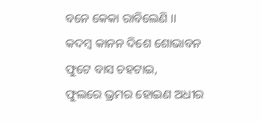ବନେ କେକା ରାବିଲେଣି ।।
କଦମ୍ବ କାନନ ଦିଶେ ଶୋଭାବନ
ଫୁଟେ ବାସ ଚହଟାଇ,
ଫୁଲରେ ଭ୍ରମର ହୋଇଣ ଅଧୀର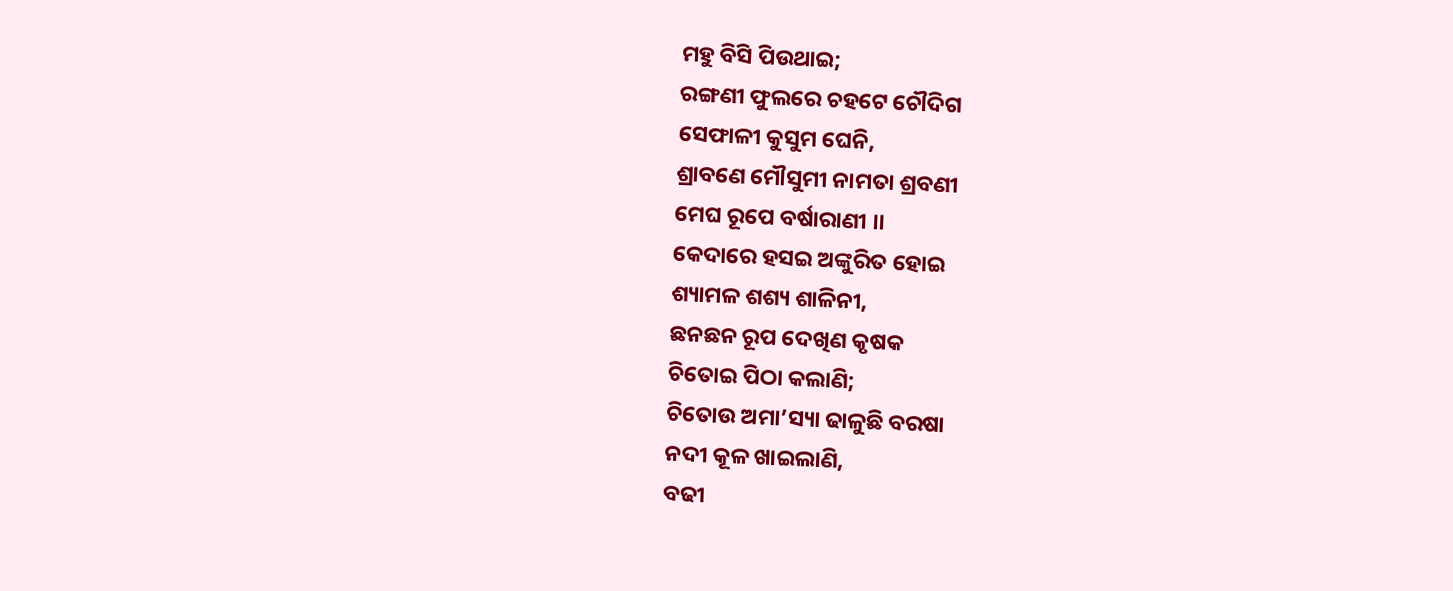ମହୁ ବିସି ପିଉଥାଇ;
ରଙ୍ଗଣୀ ଫୁଲରେ ଚହଟେ ଚୌଦିଗ
ସେଫାଳୀ କୁସୁମ ଘେନି,
ଶ୍ରାବଣେ ମୌସୁମୀ ନାମତା ଶ୍ରବଣୀ
ମେଘ ରୂପେ ବର୍ଷାରାଣୀ ।।
କେଦାରେ ହସଇ ଅଙ୍କୁରିତ ହୋଇ
ଶ୍ୟାମଳ ଶଶ୍ୟ ଶାଳିନୀ,
ଛନଛନ ରୂପ ଦେଖିଣ କୃଷକ
ଚିତୋଇ ପିଠା କଲାଣି;
ଚିତୋଉ ଅମା’ସ୍ୟା ଢାଳୁଛି ବରଷା
ନଦୀ କୂଳ ଖାଇଲାଣି,
ବଢୀ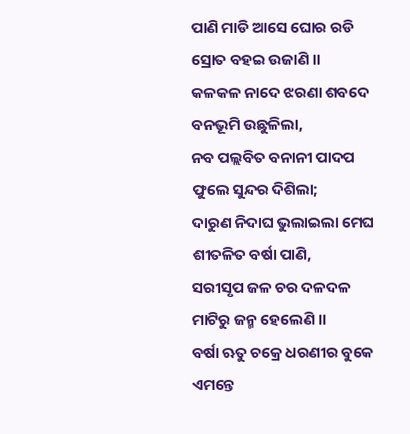ପାଣି ମାଡି ଆସେ ଘୋର ରଡି
ସ୍ରୋତ ବହଇ ଉଜାଣି ।।
କଳକଳ ନାଦେ ଝରଣା ଶବଦେ
ବନଭୂମି ଉଛୁଳିଲା,
ନବ ପଲ୍ଲବିତ ବନାନୀ ପାଦପ
ଫୁଲେ ସୁନ୍ଦର ଦିଶିଲା;
ଦାରୁଣ ନିଦାଘ ଭୁଲାଇଲା ମେଘ
ଶୀତଳିତ ବର୍ଷା ପାଣି,
ସରୀସୃପ ଜଳ ଚର ଦଳଦଳ
ମାଟିରୁ ଜନ୍ମ ହେଲେଣି ।।
ବର୍ଷା ଋତୁ ଚକ୍ରେ ଧରଣୀର ବୁକେ
ଏମନ୍ତେ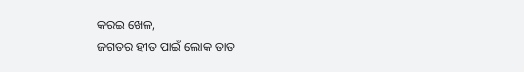କରଇ ଖେଳ,
ଜଗତର ହୀତ ପାଇଁ ଲୋକ ତାତ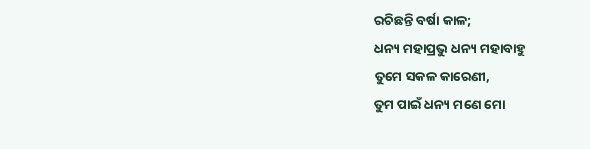ରଚିଛନ୍ତି ବର୍ଷା କାଳ;
ଧନ୍ୟ ମହାପ୍ରଭୁ ଧନ୍ୟ ମହାବାହୁ
ତୁମେ ସକଳ କାରେଣୀ,
ତୁମ ପାଇଁ ଧନ୍ୟ ମଣେ ମୋ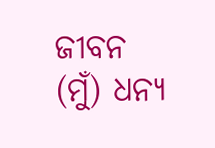ଜୀବନ
(ମୁଁ) ଧନ୍ୟ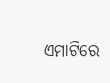ଏମାଟିରେ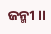ଜନ୍ମୀ ।।